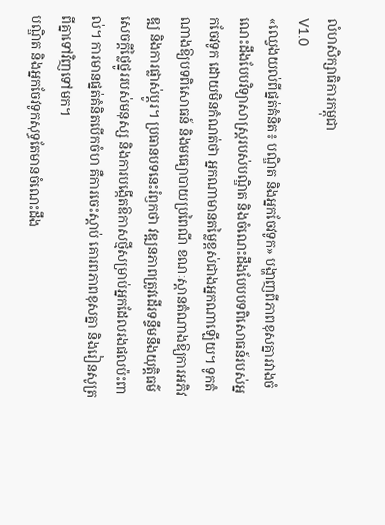លំហសិក្សាធិការកម្ពុជា
V1.0
«ឈ្វេងយល់ពីផ្នត់គំនិត៖ បណ្ឌិត និងអ្នកចែវទូក» បង្ហាញពីភាពខុសគ្នារវាងចំណេះដឹងបែបវិទ្យាសាស្ត្ររបស់បណ្ឌិត និងចំណេះដឹងបែបបទពិសោធន៍របស់អ្នកចែវទូក ដោយមិនកំណត់ថា អ្នកណាមានតម្លៃខ្ពស់ជាងអ្នកណាឡើយ។ ទូកតំណាងឱ្យបទពិសោធន៍ និងមធ្យោបាយប្រពៃណី ខណៈស្ពានតំណាងឱ្យការអភិវឌ្ឍ និងការផ្លាស់ប្ដូរ។ ប្រធានបទនេះរំឭកថា វឌ្ឍនភាពត្រូវដើរទន្ទឹមនឹងយុត្តិធម៌ សេចក្ដីថ្លៃថ្នូររបស់មនុស្ស និងការបង្កើតឱកាសថ្មីសម្រាប់អ្នកដែលរងផលប៉ះពាល់។ ការមានផ្នត់គំនិតបើកចំហ គឺការចេះស្ដាប់ គោរពភាពខុសគ្នា និងរៀនសូត្រពីគ្នាទៅវិញទៅមក។
បណ្ឌិត និងអ្នកចែវទូកសុទ្ធតែមានចំណេះដឹង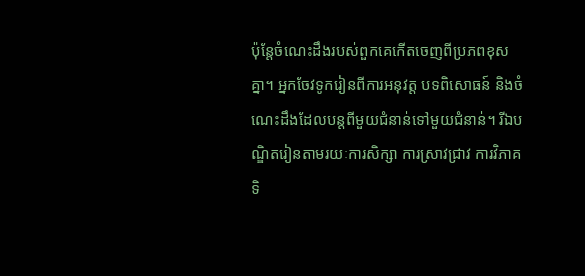ប៉ុន្តែចំណេះដឹងរបស់ពួកគេកើតចេញពីប្រភពខុសគ្នា។ អ្នកចែវទូករៀនពីការអនុវត្ត បទពិសោធន៍ និងចំណេះដឹងដែលបន្តពីមួយជំនាន់ទៅមួយជំនាន់។ រីឯបណ្ឌិតរៀនតាមរយៈការសិក្សា ការស្រាវជ្រាវ ការវិភាគទិ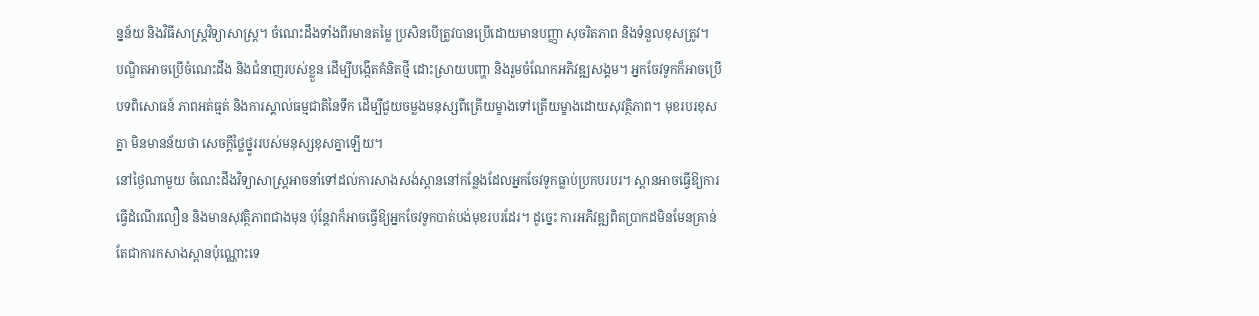ន្នន័យ និងវិធីសាស្ត្រវិទ្យាសាស្ត្រ។ ចំណេះដឹងទាំងពីរមានតម្លៃ ប្រសិនបើត្រូវបានប្រើដោយមានបញ្ញា សុចរិតភាព និងទំនួលខុសត្រូវ។
បណ្ឌិតអាចប្រើចំណេះដឹង និងជំនាញរបស់ខ្លួន ដើម្បីបង្កើតគំនិតថ្មី ដោះស្រាយបញ្ហា និងរួមចំណែកអភិវឌ្ឍសង្គម។ អ្នកចែវទូកក៏អាចប្រើបទពិសោធន៍ ភាពអត់ធ្មត់ និងការស្គាល់ធម្មជាតិនៃទឹក ដើម្បីជួយចម្លងមនុស្សពីត្រើយម្ខាងទៅត្រើយម្ខាងដោយសុវត្ថិភាព។ មុខរបរខុសគ្នា មិនមានន័យថា សេចក្ដីថ្លៃថ្នូររបស់មនុស្សខុសគ្នាឡើយ។
នៅថ្ងៃណាមួយ ចំណេះដឹងវិទ្យាសាស្ត្រអាចនាំទៅដល់ការសាងសង់ស្ពាននៅកន្លែងដែលអ្នកចែវទូកធ្លាប់ប្រកបរបរ។ ស្ពានអាចធ្វើឱ្យការធ្វើដំណើរលឿន និងមានសុវត្ថិភាពជាងមុន ប៉ុន្តែវាក៏អាចធ្វើឱ្យអ្នកចែវទូកបាត់បង់មុខរបរដែរ។ ដូច្នេះ ការអភិវឌ្ឍពិតប្រាកដមិនមែនគ្រាន់តែជាការកសាងស្ពានប៉ុណ្ណោះទេ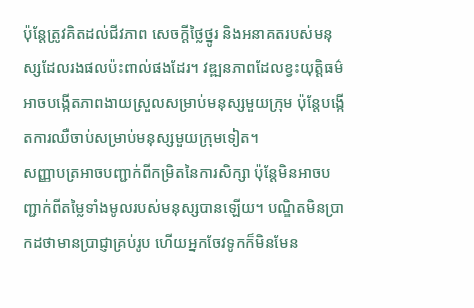ប៉ុន្តែត្រូវគិតដល់ជីវភាព សេចក្ដីថ្លៃថ្នូរ និងអនាគតរបស់មនុស្សដែលរងផលប៉ះពាល់ផងដែរ។ វឌ្ឍនភាពដែលខ្វះយុត្តិធម៌ អាចបង្កើតភាពងាយស្រួលសម្រាប់មនុស្សមួយក្រុម ប៉ុន្តែបង្កើតការឈឺចាប់សម្រាប់មនុស្សមួយក្រុមទៀត។
សញ្ញាបត្រអាចបញ្ជាក់ពីកម្រិតនៃការសិក្សា ប៉ុន្តែមិនអាចបញ្ជាក់ពីតម្លៃទាំងមូលរបស់មនុស្សបានឡើយ។ បណ្ឌិតមិនប្រាកដថាមានប្រាជ្ញាគ្រប់រូប ហើយអ្នកចែវទូកក៏មិនមែន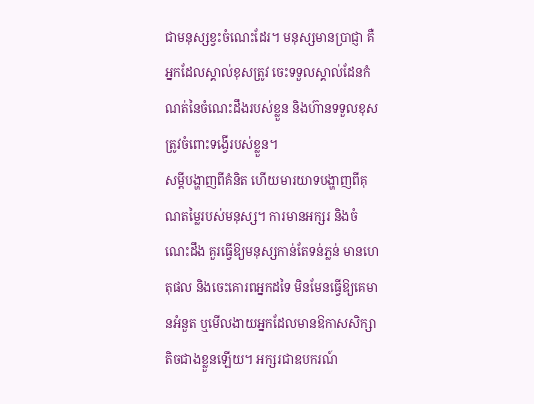ជាមនុស្សខ្វះចំណេះដែរ។ មនុស្សមានប្រាជ្ញា គឺអ្នកដែលស្គាល់ខុសត្រូវ ចេះទទួលស្គាល់ដែនកំណត់នៃចំណេះដឹងរបស់ខ្លួន និងហ៊ានទទួលខុសត្រូវចំពោះទង្វើរបស់ខ្លួន។
សម្ដីបង្ហាញពីគំនិត ហើយមារយាទបង្ហាញពីគុណតម្លៃរបស់មនុស្ស។ ការមានអក្សរ និងចំណេះដឹង គួរធ្វើឱ្យមនុស្សកាន់តែទន់ភ្លន់ មានហេតុផល និងចេះគោរពអ្នកដទៃ មិនមែនធ្វើឱ្យគេមានអំនួត ឬមើលងាយអ្នកដែលមានឱកាសសិក្សាតិចជាងខ្លួនឡើយ។ អក្សរជាឧបករណ៍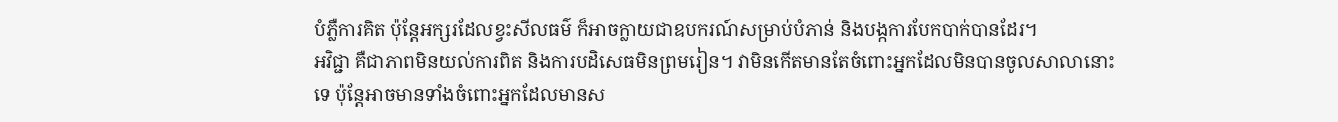បំភ្លឺការគិត ប៉ុន្តែអក្សរដែលខ្វះសីលធម៌ ក៏អាចក្លាយជាឧបករណ៍សម្រាប់បំភាន់ និងបង្កការបែកបាក់បានដែរ។
អវិជ្ជា គឺជាភាពមិនយល់ការពិត និងការបដិសេធមិនព្រមរៀន។ វាមិនកើតមានតែចំពោះអ្នកដែលមិនបានចូលសាលានោះទេ ប៉ុន្តែអាចមានទាំងចំពោះអ្នកដែលមានស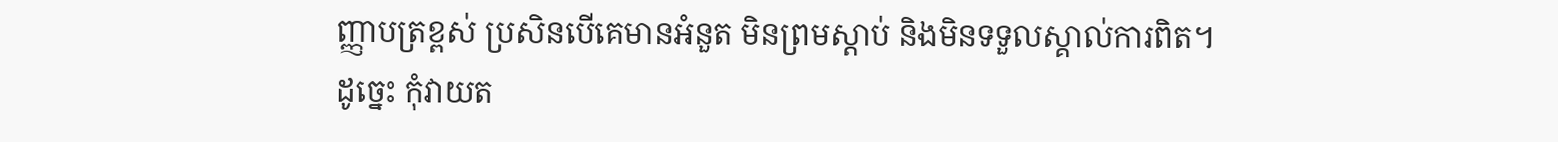ញ្ញាបត្រខ្ពស់ ប្រសិនបើគេមានអំនួត មិនព្រមស្ដាប់ និងមិនទទួលស្គាល់ការពិត។ ដូច្នេះ កុំវាយត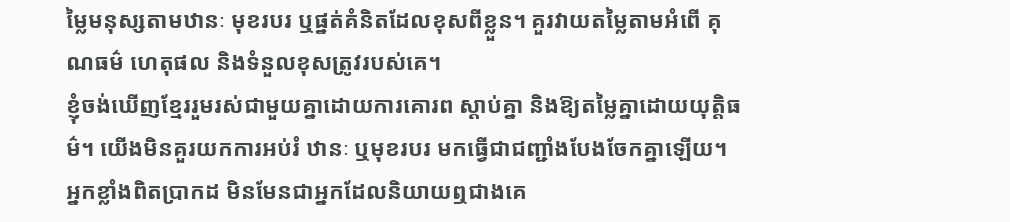ម្លៃមនុស្សតាមឋានៈ មុខរបរ ឬផ្នត់គំនិតដែលខុសពីខ្លួន។ គួរវាយតម្លៃតាមអំពើ គុណធម៌ ហេតុផល និងទំនួលខុសត្រូវរបស់គេ។
ខ្ញុំចង់ឃើញខ្មែររួមរស់ជាមួយគ្នាដោយការគោរព ស្ដាប់គ្នា និងឱ្យតម្លៃគ្នាដោយយុត្តិធម៌។ យើងមិនគួរយកការអប់រំ ឋានៈ ឬមុខរបរ មកធ្វើជាជញ្ជាំងបែងចែកគ្នាឡើយ។ អ្នកខ្លាំងពិតប្រាកដ មិនមែនជាអ្នកដែលនិយាយឮជាងគេ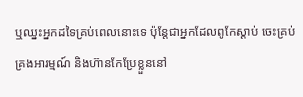ឬឈ្នះអ្នកដទៃគ្រប់ពេលនោះទេ ប៉ុន្តែជាអ្នកដែលពូកែស្ដាប់ ចេះគ្រប់គ្រងអារម្មណ៍ និងហ៊ានកែប្រែខ្លួននៅ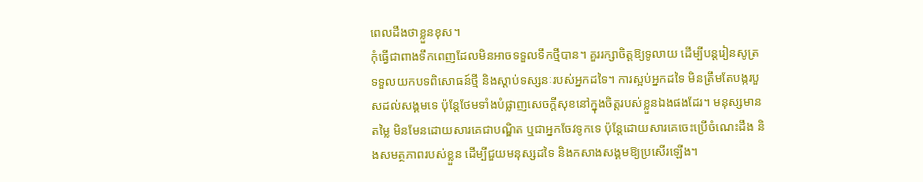ពេលដឹងថាខ្លួនខុស។
កុំធ្វើជាពាងទឹកពេញដែលមិនអាចទទួលទឹកថ្មីបាន។ គួររក្សាចិត្តឱ្យទូលាយ ដើម្បីបន្តរៀនសូត្រ ទទួលយកបទពិសោធន៍ថ្មី និងស្ដាប់ទស្សនៈរបស់អ្នកដទៃ។ ការស្អប់អ្នកដទៃ មិនត្រឹមតែបង្ករបួសដល់សង្គមទេ ប៉ុន្តែថែមទាំងបំផ្លាញសេចក្ដីសុខនៅក្នុងចិត្តរបស់ខ្លួនឯងផងដែរ។ មនុស្សមានតម្លៃ មិនមែនដោយសារគេជាបណ្ឌិត ឬជាអ្នកចែវទូកទេ ប៉ុន្តែដោយសារគេចេះប្រើចំណេះដឹង និងសមត្ថភាពរបស់ខ្លួន ដើម្បីជួយមនុស្សដទៃ និងកសាងសង្គមឱ្យប្រសើរឡើង។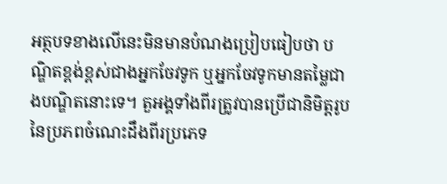អត្ថបទខាងលើនេះមិនមានបំណងប្រៀបធៀបថា បណ្ឌិតខ្ពង់ខ្ពស់ជាងអ្នកចែវទូក ឬអ្នកចែវទូកមានតម្លៃជាងបណ្ឌិតនោះទេ។ តួអង្គទាំងពីរត្រូវបានប្រើជានិមិត្តរូបនៃប្រភពចំណេះដឹងពីរប្រភេទ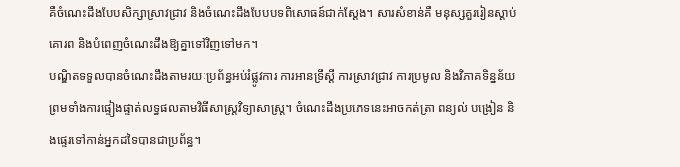គឺចំណេះដឹងបែបសិក្សាស្រាវជ្រាវ និងចំណេះដឹងបែបបទពិសោធន៍ជាក់ស្ដែង។ សារសំខាន់គឺ មនុស្សគួររៀនស្ដាប់ គោរព និងបំពេញចំណេះដឹងឱ្យគ្នាទៅវិញទៅមក។
បណ្ឌិតទទួលបានចំណេះដឹងតាមរយៈប្រព័ន្ធអប់រំផ្លូវការ ការអានទ្រឹស្ដី ការស្រាវជ្រាវ ការប្រមូល និងវិភាគទិន្នន័យ ព្រមទាំងការផ្ទៀងផ្ទាត់លទ្ធផលតាមវិធីសាស្ត្រវិទ្យាសាស្ត្រ។ ចំណេះដឹងប្រភេទនេះអាចកត់ត្រា ពន្យល់ បង្រៀន និងផ្ទេរទៅកាន់អ្នកដទៃបានជាប្រព័ន្ធ។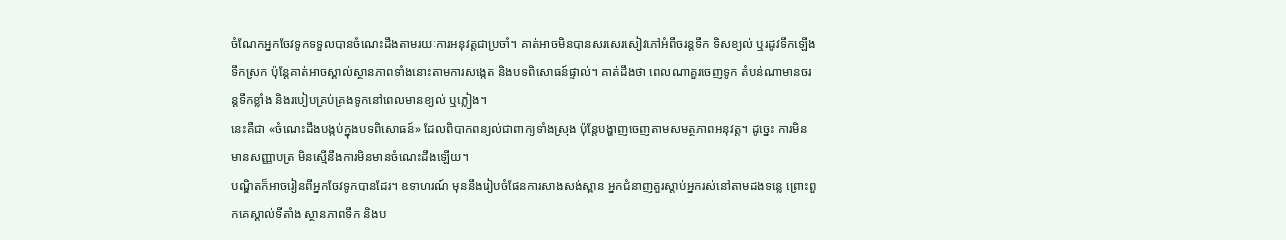ចំណែកអ្នកចែវទូកទទួលបានចំណេះដឹងតាមរយៈការអនុវត្តជាប្រចាំ។ គាត់អាចមិនបានសរសេរសៀវភៅអំពីចរន្តទឹក ទិសខ្យល់ ឬរដូវទឹកឡើងទឹកស្រក ប៉ុន្តែគាត់អាចស្គាល់ស្ថានភាពទាំងនោះតាមការសង្កេត និងបទពិសោធន៍ផ្ទាល់។ គាត់ដឹងថា ពេលណាគួរចេញទូក តំបន់ណាមានចរន្តទឹកខ្លាំង និងរបៀបគ្រប់គ្រងទូកនៅពេលមានខ្យល់ ឬភ្លៀង។
នេះគឺជា «ចំណេះដឹងបង្កប់ក្នុងបទពិសោធន៍» ដែលពិបាកពន្យល់ជាពាក្យទាំងស្រុង ប៉ុន្តែបង្ហាញចេញតាមសមត្ថភាពអនុវត្ត។ ដូច្នេះ ការមិនមានសញ្ញាបត្រ មិនស្មើនឹងការមិនមានចំណេះដឹងឡើយ។
បណ្ឌិតក៏អាចរៀនពីអ្នកចែវទូកបានដែរ។ ឧទាហរណ៍ មុននឹងរៀបចំផែនការសាងសង់ស្ពាន អ្នកជំនាញគួរស្ដាប់អ្នករស់នៅតាមដងទន្លេ ព្រោះពួកគេស្គាល់ទីតាំង ស្ថានភាពទឹក និងប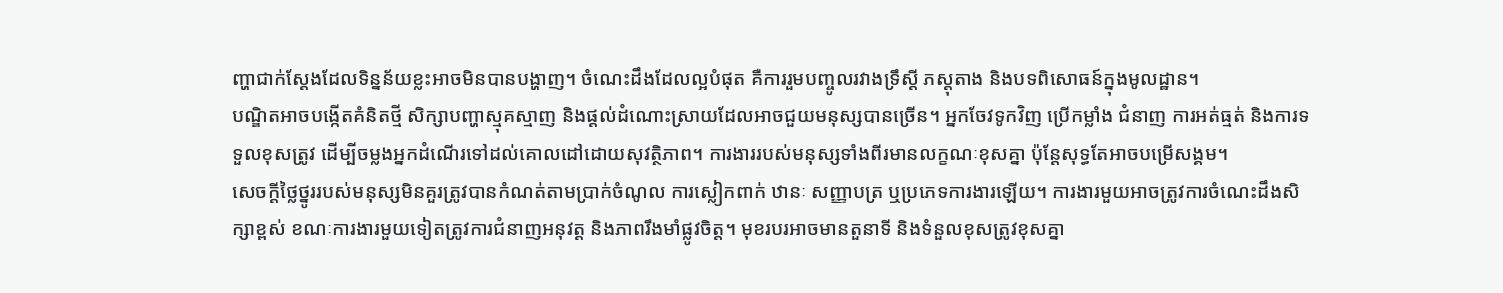ញ្ហាជាក់ស្ដែងដែលទិន្នន័យខ្លះអាចមិនបានបង្ហាញ។ ចំណេះដឹងដែលល្អបំផុត គឺការរួមបញ្ចូលរវាងទ្រឹស្ដី ភស្តុតាង និងបទពិសោធន៍ក្នុងមូលដ្ឋាន។
បណ្ឌិតអាចបង្កើតគំនិតថ្មី សិក្សាបញ្ហាស្មុគស្មាញ និងផ្ដល់ដំណោះស្រាយដែលអាចជួយមនុស្សបានច្រើន។ អ្នកចែវទូកវិញ ប្រើកម្លាំង ជំនាញ ការអត់ធ្មត់ និងការទទួលខុសត្រូវ ដើម្បីចម្លងអ្នកដំណើរទៅដល់គោលដៅដោយសុវត្ថិភាព។ ការងាររបស់មនុស្សទាំងពីរមានលក្ខណៈខុសគ្នា ប៉ុន្តែសុទ្ធតែអាចបម្រើសង្គម។
សេចក្ដីថ្លៃថ្នូររបស់មនុស្សមិនគួរត្រូវបានកំណត់តាមប្រាក់ចំណូល ការស្លៀកពាក់ ឋានៈ សញ្ញាបត្រ ឬប្រភេទការងារឡើយ។ ការងារមួយអាចត្រូវការចំណេះដឹងសិក្សាខ្ពស់ ខណៈការងារមួយទៀតត្រូវការជំនាញអនុវត្ត និងភាពរឹងមាំផ្លូវចិត្ត។ មុខរបរអាចមានតួនាទី និងទំនួលខុសត្រូវខុសគ្នា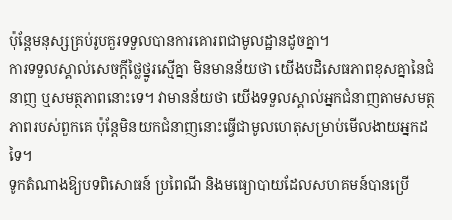ប៉ុន្តែមនុស្សគ្រប់រូបគួរទទួលបានការគោរពជាមូលដ្ឋានដូចគ្នា។
ការទទួលស្គាល់សេចក្ដីថ្លៃថ្នូរស្មើគ្នា មិនមានន័យថា យើងបដិសេធភាពខុសគ្នានៃជំនាញ ឬសមត្ថភាពនោះទេ។ វាមានន័យថា យើងទទួលស្គាល់អ្នកជំនាញតាមសមត្ថភាពរបស់ពួកគេ ប៉ុន្តែមិនយកជំនាញនោះធ្វើជាមូលហេតុសម្រាប់មើលងាយអ្នកដទៃ។
ទូកតំណាងឱ្យបទពិសោធន៍ ប្រពៃណី និងមធ្យោបាយដែលសហគមន៍បានប្រើ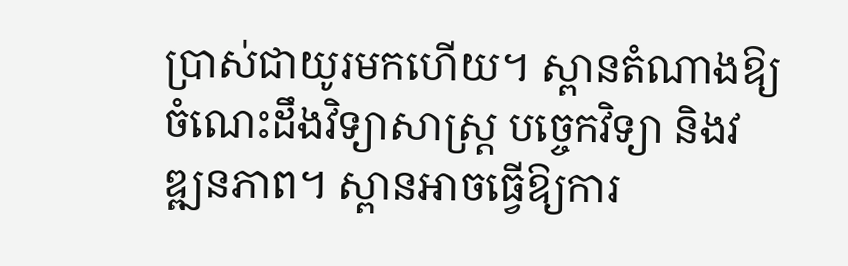ប្រាស់ជាយូរមកហើយ។ ស្ពានតំណាងឱ្យចំណេះដឹងវិទ្យាសាស្ត្រ បច្ចេកវិទ្យា និងវឌ្ឍនភាព។ ស្ពានអាចធ្វើឱ្យការ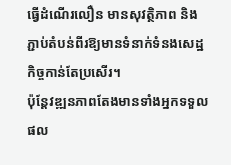ធ្វើដំណើរលឿន មានសុវត្ថិភាព និងភ្ជាប់តំបន់ពីរឱ្យមានទំនាក់ទំនងសេដ្ឋកិច្ចកាន់តែប្រសើរ។
ប៉ុន្តែវឌ្ឍនភាពតែងមានទាំងអ្នកទទួលផល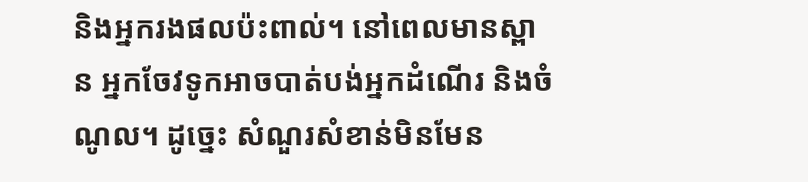និងអ្នករងផលប៉ះពាល់។ នៅពេលមានស្ពាន អ្នកចែវទូកអាចបាត់បង់អ្នកដំណើរ និងចំណូល។ ដូច្នេះ សំណួរសំខាន់មិនមែន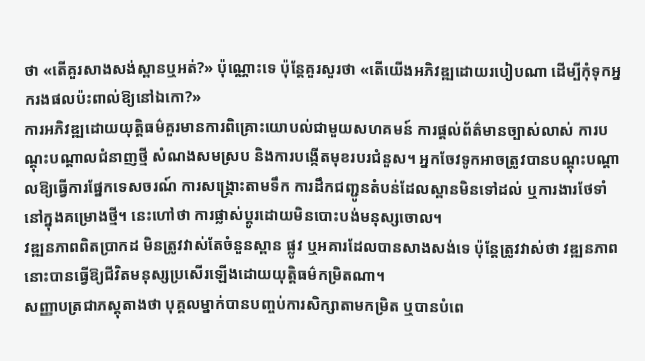ថា «តើគួរសាងសង់ស្ពានឬអត់?» ប៉ុណ្ណោះទេ ប៉ុន្តែគួរសួរថា «តើយើងអភិវឌ្ឍដោយរបៀបណា ដើម្បីកុំទុកអ្នករងផលប៉ះពាល់ឱ្យនៅឯកោ?»
ការអភិវឌ្ឍដោយយុត្តិធម៌គួរមានការពិគ្រោះយោបល់ជាមួយសហគមន៍ ការផ្ដល់ព័ត៌មានច្បាស់លាស់ ការបណ្ដុះបណ្ដាលជំនាញថ្មី សំណងសមស្រប និងការបង្កើតមុខរបរជំនួស។ អ្នកចែវទូកអាចត្រូវបានបណ្ដុះបណ្ដាលឱ្យធ្វើការផ្នែកទេសចរណ៍ ការសង្គ្រោះតាមទឹក ការដឹកជញ្ជូនតំបន់ដែលស្ពានមិនទៅដល់ ឬការងារថែទាំនៅក្នុងគម្រោងថ្មី។ នេះហៅថា ការផ្លាស់ប្ដូរដោយមិនបោះបង់មនុស្សចោល។
វឌ្ឍនភាពពិតប្រាកដ មិនត្រូវវាស់តែចំនួនស្ពាន ផ្លូវ ឬអគារដែលបានសាងសង់ទេ ប៉ុន្តែត្រូវវាស់ថា វឌ្ឍនភាពនោះបានធ្វើឱ្យជីវិតមនុស្សប្រសើរឡើងដោយយុត្តិធម៌កម្រិតណា។
សញ្ញាបត្រជាភស្តុតាងថា បុគ្គលម្នាក់បានបញ្ចប់ការសិក្សាតាមកម្រិត ឬបានបំពេ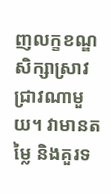ញលក្ខខណ្ឌសិក្សាស្រាវជ្រាវណាមួយ។ វាមានតម្លៃ និងគួរទ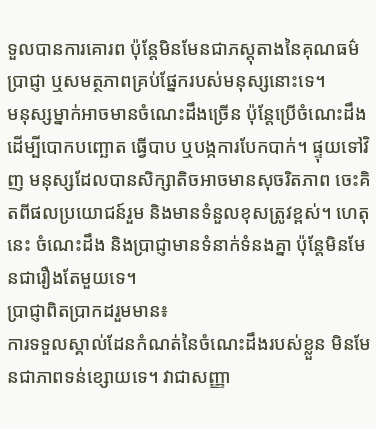ទួលបានការគោរព ប៉ុន្តែមិនមែនជាភស្តុតាងនៃគុណធម៌ ប្រាជ្ញា ឬសមត្ថភាពគ្រប់ផ្នែករបស់មនុស្សនោះទេ។
មនុស្សម្នាក់អាចមានចំណេះដឹងច្រើន ប៉ុន្តែប្រើចំណេះដឹងដើម្បីបោកបញ្ឆោត ធ្វើបាប ឬបង្កការបែកបាក់។ ផ្ទុយទៅវិញ មនុស្សដែលបានសិក្សាតិចអាចមានសុចរិតភាព ចេះគិតពីផលប្រយោជន៍រួម និងមានទំនួលខុសត្រូវខ្ពស់។ ហេតុនេះ ចំណេះដឹង និងប្រាជ្ញាមានទំនាក់ទំនងគ្នា ប៉ុន្តែមិនមែនជារឿងតែមួយទេ។
ប្រាជ្ញាពិតប្រាកដរួមមាន៖
ការទទួលស្គាល់ដែនកំណត់នៃចំណេះដឹងរបស់ខ្លួន មិនមែនជាភាពទន់ខ្សោយទេ។ វាជាសញ្ញា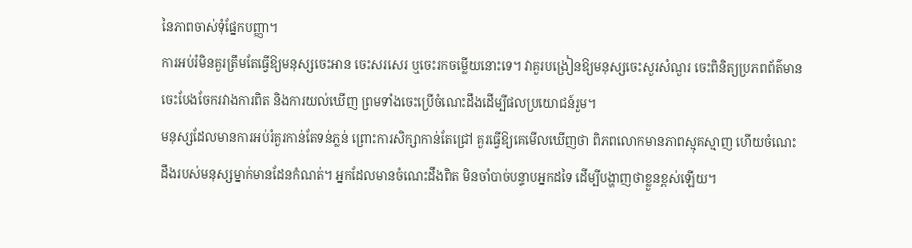នៃភាពចាស់ទុំផ្នែកបញ្ញា។
ការអប់រំមិនគួរត្រឹមតែធ្វើឱ្យមនុស្សចេះអាន ចេះសរសេរ ឬចេះរកចម្លើយនោះទេ។ វាគួរបង្រៀនឱ្យមនុស្សចេះសួរសំណួរ ចេះពិនិត្យប្រភពព័ត៌មាន ចេះបែងចែករវាងការពិត និងការយល់ឃើញ ព្រមទាំងចេះប្រើចំណេះដឹងដើម្បីផលប្រយោជន៍រួម។
មនុស្សដែលមានការអប់រំគួរកាន់តែទន់ភ្លន់ ព្រោះការសិក្សាកាន់តែជ្រៅ គួរធ្វើឱ្យគេមើលឃើញថា ពិភពលោកមានភាពស្មុគស្មាញ ហើយចំណេះដឹងរបស់មនុស្សម្នាក់មានដែនកំណត់។ អ្នកដែលមានចំណេះដឹងពិត មិនចាំបាច់បន្ទាបអ្នកដទៃ ដើម្បីបង្ហាញថាខ្លួនខ្ពស់ឡើយ។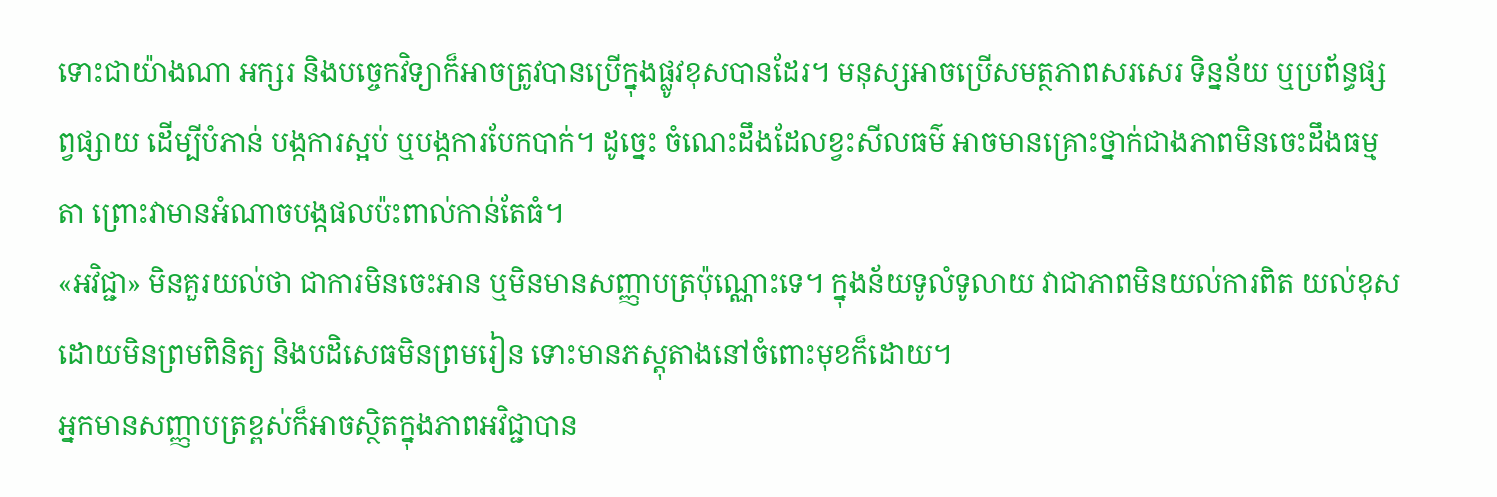ទោះជាយ៉ាងណា អក្សរ និងបច្ចេកវិទ្យាក៏អាចត្រូវបានប្រើក្នុងផ្លូវខុសបានដែរ។ មនុស្សអាចប្រើសមត្ថភាពសរសេរ ទិន្នន័យ ឬប្រព័ន្ធផ្សព្វផ្សាយ ដើម្បីបំភាន់ បង្កការស្អប់ ឬបង្កការបែកបាក់។ ដូច្នេះ ចំណេះដឹងដែលខ្វះសីលធម៌ អាចមានគ្រោះថ្នាក់ជាងភាពមិនចេះដឹងធម្មតា ព្រោះវាមានអំណាចបង្កផលប៉ះពាល់កាន់តែធំ។
«អវិជ្ជា» មិនគួរយល់ថា ជាការមិនចេះអាន ឬមិនមានសញ្ញាបត្រប៉ុណ្ណោះទេ។ ក្នុងន័យទូលំទូលាយ វាជាភាពមិនយល់ការពិត យល់ខុសដោយមិនព្រមពិនិត្យ និងបដិសេធមិនព្រមរៀន ទោះមានភស្តុតាងនៅចំពោះមុខក៏ដោយ។
អ្នកមានសញ្ញាបត្រខ្ពស់ក៏អាចស្ថិតក្នុងភាពអវិជ្ជាបាន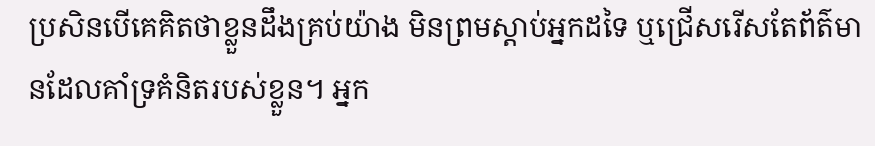ប្រសិនបើគេគិតថាខ្លួនដឹងគ្រប់យ៉ាង មិនព្រមស្ដាប់អ្នកដទៃ ឬជ្រើសរើសតែព័ត៌មានដែលគាំទ្រគំនិតរបស់ខ្លួន។ អ្នក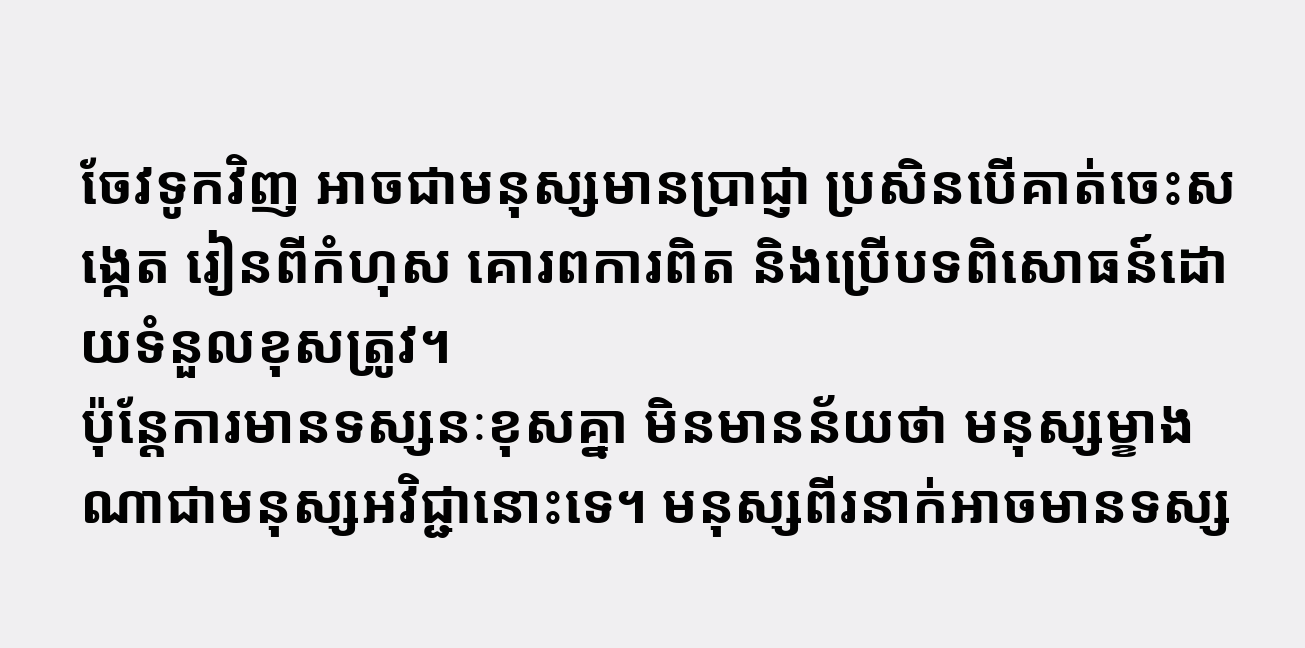ចែវទូកវិញ អាចជាមនុស្សមានប្រាជ្ញា ប្រសិនបើគាត់ចេះសង្កេត រៀនពីកំហុស គោរពការពិត និងប្រើបទពិសោធន៍ដោយទំនួលខុសត្រូវ។
ប៉ុន្តែការមានទស្សនៈខុសគ្នា មិនមានន័យថា មនុស្សម្ខាងណាជាមនុស្សអវិជ្ជានោះទេ។ មនុស្សពីរនាក់អាចមានទស្ស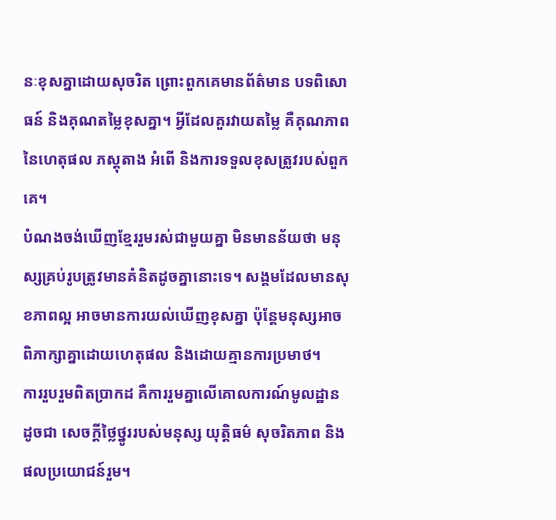នៈខុសគ្នាដោយសុចរិត ព្រោះពួកគេមានព័ត៌មាន បទពិសោធន៍ និងគុណតម្លៃខុសគ្នា។ អ្វីដែលគួរវាយតម្លៃ គឺគុណភាពនៃហេតុផល ភស្តុតាង អំពើ និងការទទួលខុសត្រូវរបស់ពួកគេ។
បំណងចង់ឃើញខ្មែររួមរស់ជាមួយគ្នា មិនមានន័យថា មនុស្សគ្រប់រូបត្រូវមានគំនិតដូចគ្នានោះទេ។ សង្គមដែលមានសុខភាពល្អ អាចមានការយល់ឃើញខុសគ្នា ប៉ុន្តែមនុស្សអាចពិភាក្សាគ្នាដោយហេតុផល និងដោយគ្មានការប្រមាថ។
ការរួបរួមពិតប្រាកដ គឺការរួមគ្នាលើគោលការណ៍មូលដ្ឋាន ដូចជា សេចក្ដីថ្លៃថ្នូររបស់មនុស្ស យុត្តិធម៌ សុចរិតភាព និងផលប្រយោជន៍រួម។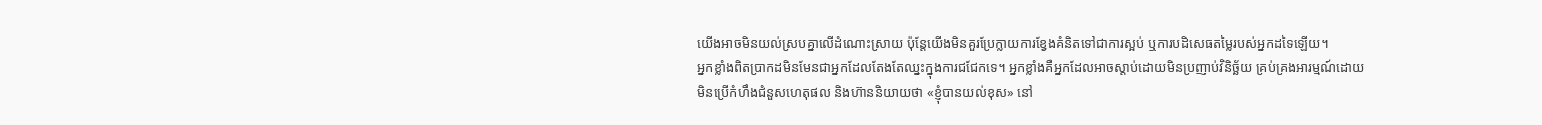យើងអាចមិនយល់ស្របគ្នាលើដំណោះស្រាយ ប៉ុន្តែយើងមិនគួរប្រែក្លាយការខ្វែងគំនិតទៅជាការស្អប់ ឬការបដិសេធតម្លៃរបស់អ្នកដទៃឡើយ។
អ្នកខ្លាំងពិតប្រាកដមិនមែនជាអ្នកដែលតែងតែឈ្នះក្នុងការជជែកទេ។ អ្នកខ្លាំងគឺអ្នកដែលអាចស្ដាប់ដោយមិនប្រញាប់វិនិច្ឆ័យ គ្រប់គ្រងអារម្មណ៍ដោយមិនប្រើកំហឹងជំនួសហេតុផល និងហ៊ាននិយាយថា «ខ្ញុំបានយល់ខុស» នៅ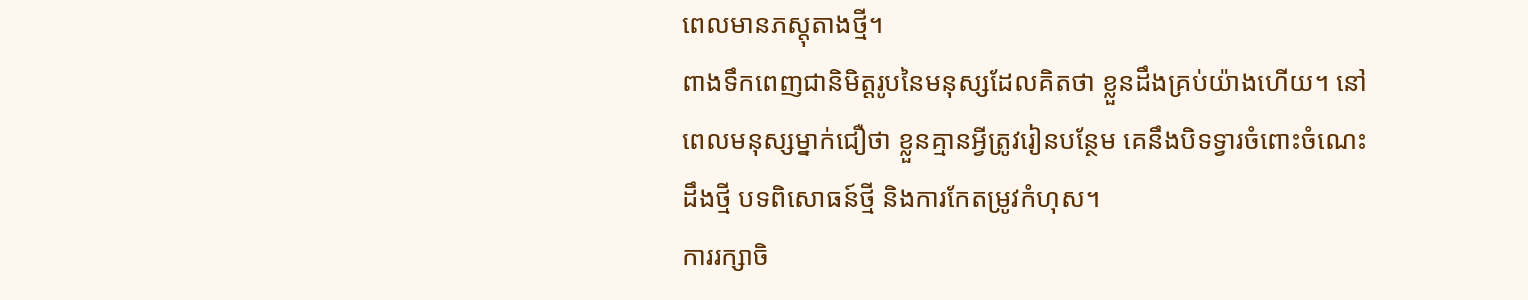ពេលមានភស្តុតាងថ្មី។
ពាងទឹកពេញជានិមិត្តរូបនៃមនុស្សដែលគិតថា ខ្លួនដឹងគ្រប់យ៉ាងហើយ។ នៅពេលមនុស្សម្នាក់ជឿថា ខ្លួនគ្មានអ្វីត្រូវរៀនបន្ថែម គេនឹងបិទទ្វារចំពោះចំណេះដឹងថ្មី បទពិសោធន៍ថ្មី និងការកែតម្រូវកំហុស។
ការរក្សាចិ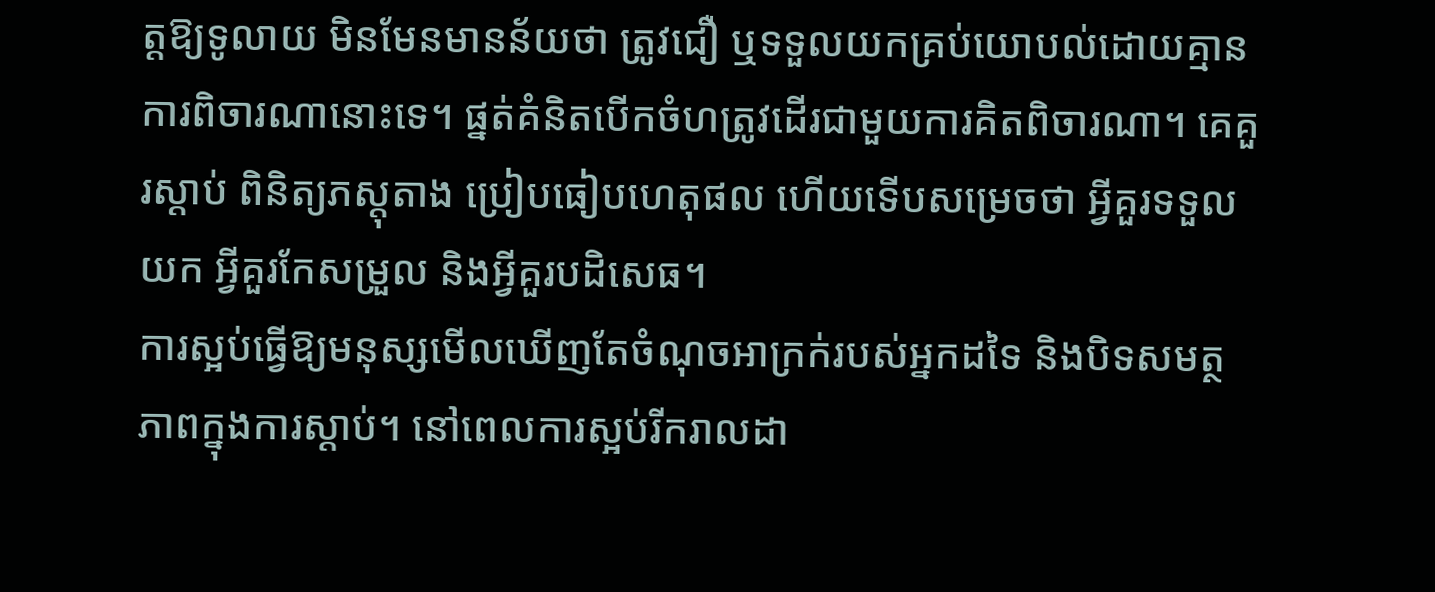ត្តឱ្យទូលាយ មិនមែនមានន័យថា ត្រូវជឿ ឬទទួលយកគ្រប់យោបល់ដោយគ្មានការពិចារណានោះទេ។ ផ្នត់គំនិតបើកចំហត្រូវដើរជាមួយការគិតពិចារណា។ គេគួរស្ដាប់ ពិនិត្យភស្តុតាង ប្រៀបធៀបហេតុផល ហើយទើបសម្រេចថា អ្វីគួរទទួលយក អ្វីគួរកែសម្រួល និងអ្វីគួរបដិសេធ។
ការស្អប់ធ្វើឱ្យមនុស្សមើលឃើញតែចំណុចអាក្រក់របស់អ្នកដទៃ និងបិទសមត្ថភាពក្នុងការស្ដាប់។ នៅពេលការស្អប់រីករាលដា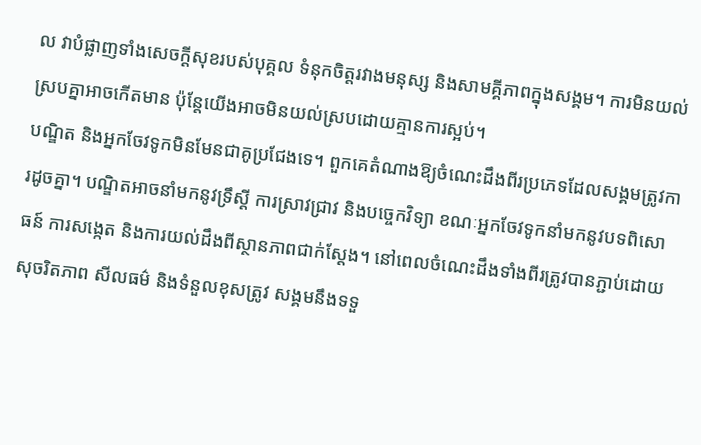ល វាបំផ្លាញទាំងសេចក្ដីសុខរបស់បុគ្គល ទំនុកចិត្តរវាងមនុស្ស និងសាមគ្គីភាពក្នុងសង្គម។ ការមិនយល់ស្របគ្នាអាចកើតមាន ប៉ុន្តែយើងអាចមិនយល់ស្របដោយគ្មានការស្អប់។
បណ្ឌិត និងអ្នកចែវទូកមិនមែនជាគូប្រជែងទេ។ ពួកគេតំណាងឱ្យចំណេះដឹងពីរប្រភេទដែលសង្គមត្រូវការដូចគ្នា។ បណ្ឌិតអាចនាំមកនូវទ្រឹស្ដី ការស្រាវជ្រាវ និងបច្ចេកវិទ្យា ខណៈអ្នកចែវទូកនាំមកនូវបទពិសោធន៍ ការសង្កេត និងការយល់ដឹងពីស្ថានភាពជាក់ស្ដែង។ នៅពេលចំណេះដឹងទាំងពីរត្រូវបានភ្ជាប់ដោយសុចរិតភាព សីលធម៌ និងទំនួលខុសត្រូវ សង្គមនឹងទទួ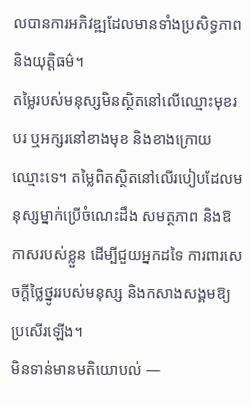លបានការអភិវឌ្ឍដែលមានទាំងប្រសិទ្ធភាព និងយុត្តិធម៌។
តម្លៃរបស់មនុស្សមិនស្ថិតនៅលើឈ្មោះមុខរបរ ឬអក្សរនៅខាងមុខ និងខាងក្រោយឈ្មោះទេ។ តម្លៃពិតស្ថិតនៅលើរបៀបដែលមនុស្សម្នាក់ប្រើចំណេះដឹង សមត្ថភាព និងឱកាសរបស់ខ្លួន ដើម្បីជួយអ្នកដទៃ ការពារសេចក្ដីថ្លៃថ្នូររបស់មនុស្ស និងកសាងសង្គមឱ្យប្រសើរឡើង។
មិនទាន់មានមតិយោបល់ —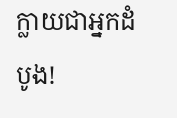ក្លាយជាអ្នកដំបូង!